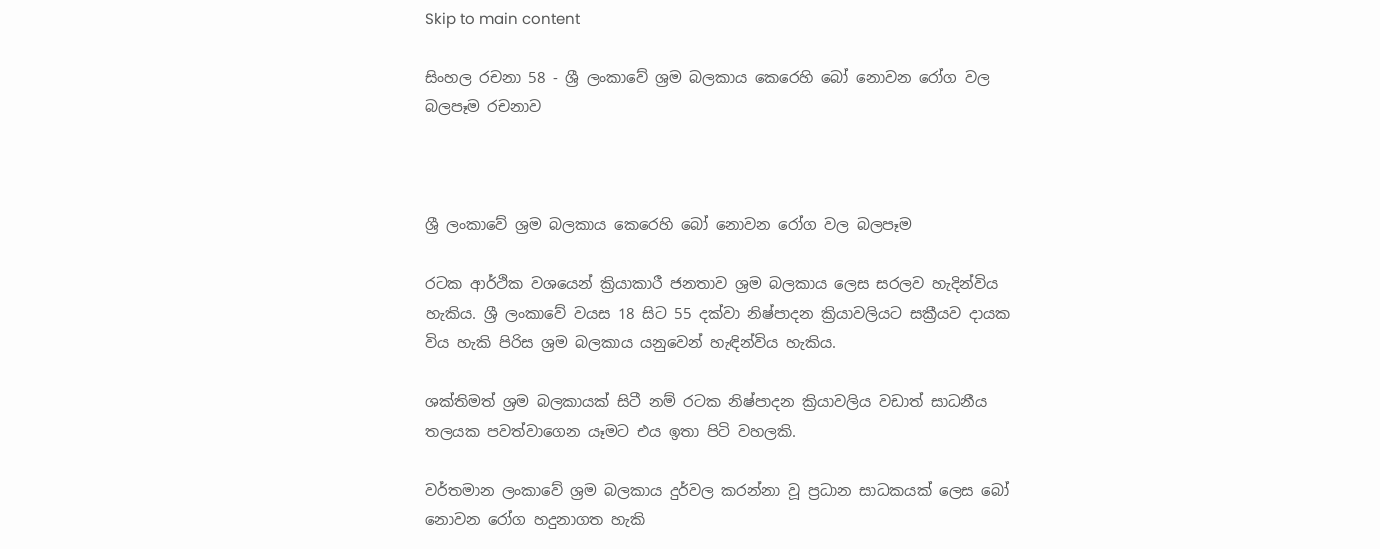Skip to main content

සිංහල රචනා 58 - ශ්‍රී ලංකාවේ ශ්‍රම බලකාය කෙරෙහි බෝ නොවන රෝග වල බලපෑම රචනාව



ශ්‍රී ලංකාවේ ශ්‍රම බලකාය කෙරෙහි බෝ නොවන රෝග වල බලපෑම

රටක ආර්ථික වශයෙන් ක්‍රියාකාරී ජනතාව ශ්‍රම බලකාය ලෙස සරලව හැදින්විය හැකිය. ශ්‍රී ලංකාවේ වයස 18 සිට 55 දක්වා නිෂ්පාදන ක්‍රියාවලියට සක්‍රීයව දායක විය හැකි පිරිස ශ්‍රම බලකාය යනුවෙන් හැඳින්විය හැකිය.

ශක්තිමත් ශ්‍රම බලකායක් සිටී නම් රටක නිෂ්පාදන ක්‍රියාවලිය වඩාත් සාධනීය තලයක පවත්වාගෙන යෑමට එය ඉතා පිටි වහලකි.

වර්තමාන ලංකාවේ ශ්‍රම බලකාය දුර්වල කරන්නා වූ ප්‍රධාන සාධකයක් ලෙස බෝ නොවන රෝග හදුනාගත හැකි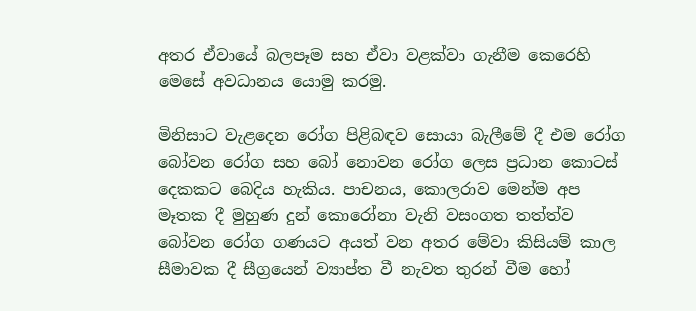අතර ඒවායේ බලපෑම සහ ඒවා වළක්වා ගැනීම කෙරෙහි මෙසේ අවධානය යොමු කරමු.

මිනිසාට වැළදෙන රෝග පිළිබඳව සොයා බැලීමේ දී එම රෝග බෝවන රෝග සහ බෝ නොවන රෝග ලෙස ප්‍රධාන කොටස් දෙකකට බෙදිය හැකිය. පාචනය, කොලරාව මෙන්ම අප මෑතක දී මුහුණ දුන් කොරෝනා වැනි වසංගත තත්ත්ව බෝවන රෝග ගණයට අයත් වන අතර මේවා කිසියම් කාල සීමාවක දී සීග්‍රයෙන් ව්‍යාප්ත වී නැවත තුරන් වීම හෝ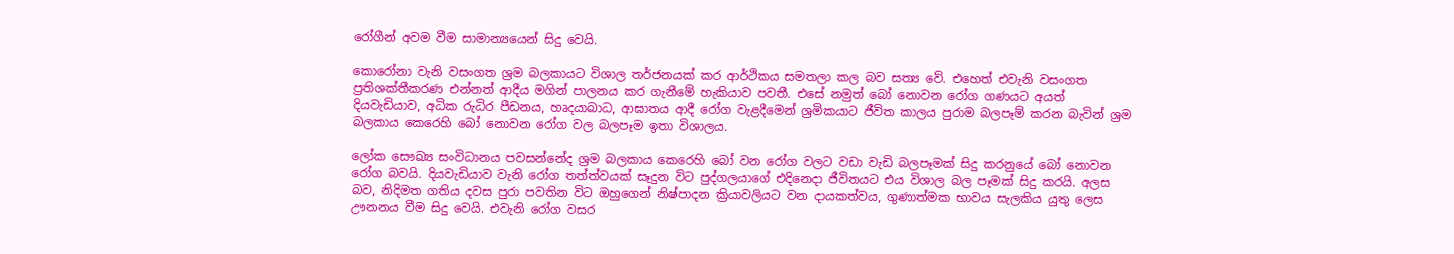රෝගීන් අවම වීම සාමාන්‍යයෙන් සිදු වෙයි.

කොරෝනා වැනි වසංගත ශ්‍රම බලකායට විශාල තර්ජනයක් කර ආර්ථිකය සමතලා කල බව සත්‍ය වේ. එහෙත් එවැනි වසංගත ප්‍රතිශක්තීකරණ එන්නත් ආදීය මගින් පාලනය කර ගැනීමේ හැකියාව පවතී. එසේ නමුත් බෝ නොවන රෝග ගණයට අයත් දියවැඩියාව, අධික රුධිර පීඩනය, හෘදයාබාධ, ආඝාතය ආදී රෝග වැළදීමෙන් ශ්‍රමිකයාට ජීවිත කාලය පුරාම බලපෑම් කරන බැවින් ශ්‍රම බලකාය කෙරෙහි බෝ නොවන රෝග වල බලපෑම ඉතා විශාලය.

ලෝක සෞඛ්‍ය සංවිධානය පවසන්නේද ශ්‍රම බලකාය කෙරෙහි බෝ වන රෝග වලට වඩා වැඩි බලපෑමක් සිදු කරනුයේ බෝ නොවන රෝග බවයි. දියවැඩියාව වැනි රෝග තත්ත්වයක් සෑදුන විට පුද්ගලයාගේ එදිනෙදා ජීවිතයට එය විශාල බල පෑමක් සිදු කරයි. අලස බව, නිදිමත ගතිය දවස පුරා පවතින විට ඔහුගෙන් නිෂ්පාදන ක්‍රියාවලියට වන දායකත්වය, ගුණාත්මක භාවය සැලකිය යුතු ලෙස ඌනනය වීම සිදු වෙයි. එවැනි රෝග වසර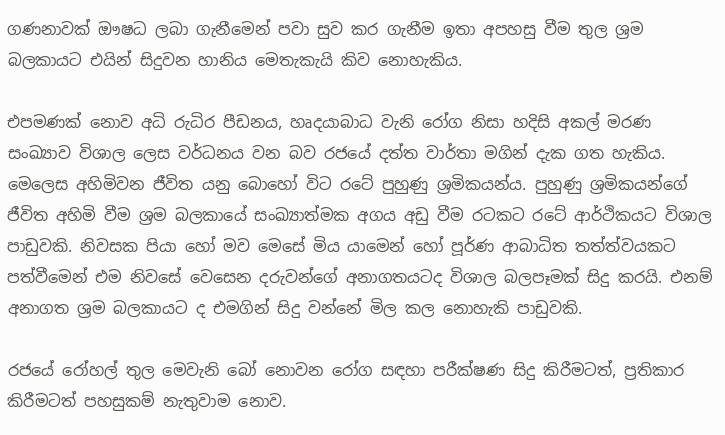ගණනාවක් ඖෂධ ලබා ගැනීමෙන් පවා සුව කර ගැනීම ඉතා අපහසු වීම තුල ශ්‍රම බලකායට එයින් සිදුවන හානිය මෙතැකැයි කිව නොහැකිය.

එපමණක් නොව අධි රුධිර පීඩනය, හෘදයාබාධ වැනි රෝග නිසා හදිසි අකල් මරණ සංඛ්‍යාව විශාල ලෙස වර්ධනය වන බව රජයේ දත්ත වාර්තා මගින් දැක ගත හැකිය. මෙලෙස අහිමිවන ජීවිත යනු බොහෝ විට රටේ පුහුණු ශ්‍රමිකයන්ය. පුහුණු ශ්‍රමිකයන්ගේ ජීවිත අහිමි වීම ශ්‍රම බලකායේ සංඛ්‍යාත්මක අගය අඩු වීම රටකට රටේ ආර්ථිකයට විශාල පාඩුවකි. නිවසක පියා හෝ මව මෙසේ මිය යාමෙන් හෝ පූර්ණ ආබාධිත තත්ත්වයකට පත්වීමෙන් එම නිවසේ වෙසෙන දරුවන්ගේ අනාගතයටද විශාල බලපෑමක් සිදු කරයි. එනම් අනාගත ශ්‍රම බලකායට ද එමගින් සිදු වන්නේ මිල කල නොහැකි පාඩුවකි.

රජයේ රෝහල් තුල මෙවැනි බෝ නොවන රෝග සඳහා පරීක්ෂණ සිදු කිරීමටත්, ප්‍රතිකාර කිරීමටත් පහසුකම් නැතුවාම නොව.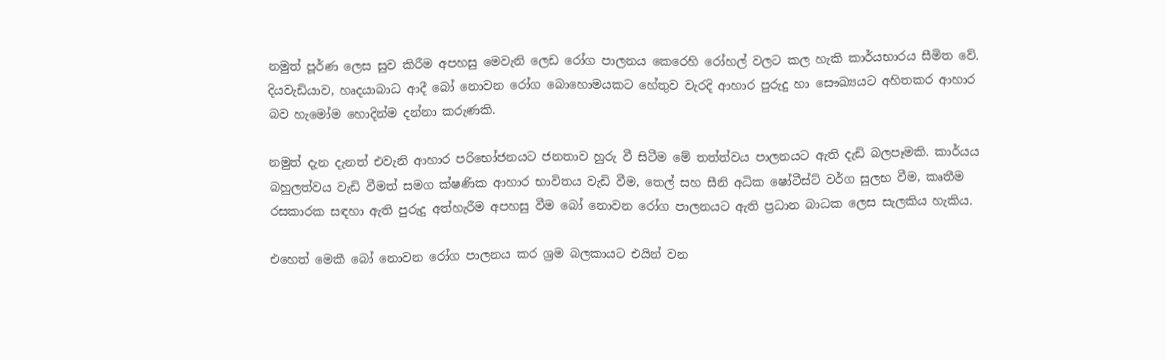නමුත් පූර්ණ ලෙස සුව කිරීම අපහසු මෙවැනි ලෙඩ රෝග පාලනය කෙරෙහි රෝහල් වලට කල හැකි කාර්යභාරය සීමිත වේ. දියවැඩියාව, හෘදයාබාධ ආදී බෝ නොවන රෝග බොහොමයකට හේතුව වැරදි ආහාර පුරුදු හා සෞඛ්‍යයට අහිතකර ආහාර බව හැමෝම හොදින්ම දන්නා කරුණකි.

නමුත් දැන දැනත් එවැනි ආහාර පරිභෝජනයට ජනතාව හුරු වී සිටීම මේ තත්ත්වය පාලනයට ඇති දැඩි බලපෑමකි. කාර්යය බහුලත්වය වැඩි වීමත් සමග ක්ෂණික ආහාර භාවිතය වැඩි වීම, තෙල් සහ සීනි අධික ෂෝටීස්ට් වර්ග සුලභ වීම, කෘතීම රසකාරක සඳහා ඇති පුරුදු අත්හැරීම අපහසු වීම බෝ නොවන රෝග පාලනයට ඇති ප්‍රධාන බාධක ලෙස සැලකිය හැකිය.

එහෙත් මෙකී බෝ නොවන රෝග පාලනය කර ශ්‍රම බලකායට එයින් වන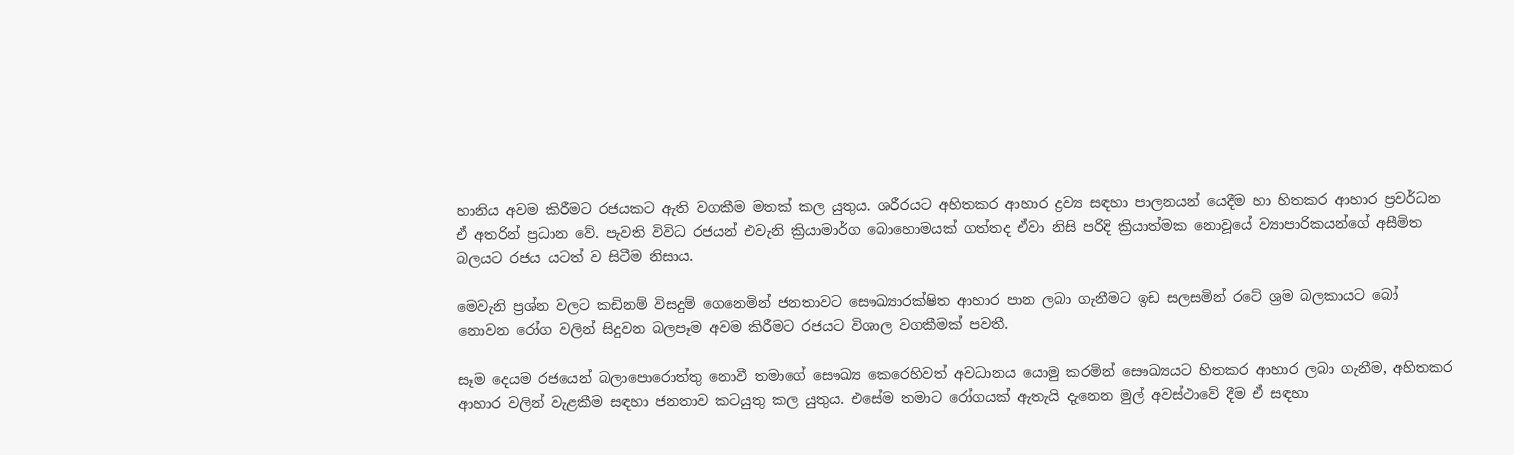හානිය අවම කිරීමට රජයකට ඇති වගකීම මතක් කල යුතුය. ශරීරයට අහිතකර ආහාර ද්‍රව්‍ය සඳහා පාලනයන් යෙදීම හා හිතකර ආහාර ප්‍රවර්ධන ඒ අතරින් ප්‍රධාන වේ. පැවති විවිධ රජයන් එවැනි ක්‍රියාමාර්ග බොහොමයක් ගත්තද ඒවා නිසි පරිදි ක්‍රියාත්මක නොවූයේ ව්‍යාපාරිකයන්ගේ අසීමිත බලයට රජය යටත් ව සිටීම නිසාය.

මෙවැනි ප්‍රශ්න වලට කඩිනම් විසදුම් ගෙනෙමින් ජනතාවට සෞඛ්‍යාරක්ෂිත ආහාර පාන ලබා ගැනීමට ඉඩ සලසමින් රටේ ශ්‍රම බලකායට බෝ නොවන රෝග වලින් සිදුවන බලපෑම අවම කිරීමට රජයට විශාල වගකීමක් පවතී.

සෑම දෙයම රජයෙන් බලාපොරොත්තු නොවී තමාගේ සෞඛ්‍ය කෙරෙහිවත් අවධානය යොමු කරමින් සෞඛ්‍යයට හිතකර ආහාර ලබා ගැනීම, අහිතකර ආහාර වලින් වැළකීම සඳහා ජනතාව කටයුතු කල යුතුය. එසේම තමාට රෝගයක් ඇතැයි දැනෙන මුල් අවස්ථාවේ දීම ඒ සඳහා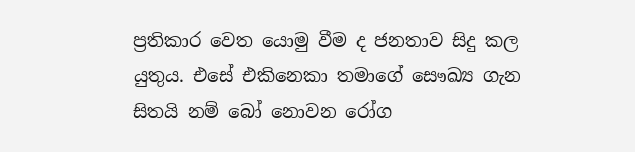ප්‍රතිකාර වෙත යොමු වීම ද ජනතාව සිදු කල යුතුය. එසේ එකිනෙකා තමාගේ සෞඛ්‍ය ගැන සිතයි නම් බෝ නොවන රෝග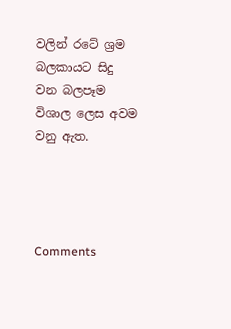වලින් රටේ ශ්‍රම බලකායට සිදු වන බලපෑම විශාල ලෙස අවම වනු ඇත.




Comments